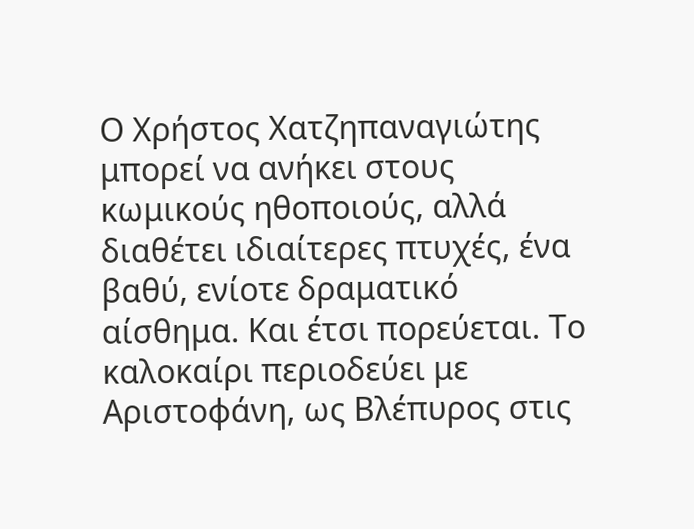Ο Χρήστος Χατζηπαναγιώτης μπορεί να ανήκει στους κωμικούς ηθοποιούς, αλλά διαθέτει ιδιαίτερες πτυχές, ένα βαθύ, ενίοτε δραματικό αίσθημα. Και έτσι πορεύεται. Το καλοκαίρι περιοδεύει με Αριστοφάνη, ως Βλέπυρος στις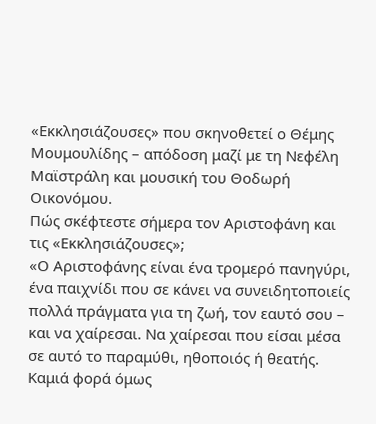«Εκκλησιάζουσες» που σκηνοθετεί ο Θέμης Μουμουλίδης – απόδοση μαζί με τη Νεφέλη Μαϊστράλη και μουσική του Θοδωρή Οικονόμου.
Πώς σκέφτεστε σήμερα τον Αριστοφάνη και τις «Εκκλησιάζουσες»;
«Ο Αριστοφάνης είναι ένα τρομερό πανηγύρι, ένα παιχνίδι που σε κάνει να συνειδητοποιείς πολλά πράγματα για τη ζωή, τον εαυτό σου – και να χαίρεσαι. Να χαίρεσαι που είσαι μέσα σε αυτό το παραμύθι, ηθοποιός ή θεατής. Καμιά φορά όμως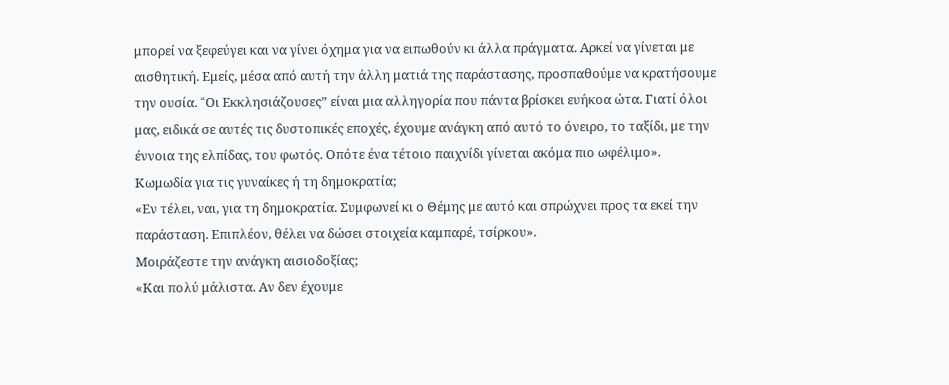μπορεί να ξεφεύγει και να γίνει όχημα για να ειπωθούν κι άλλα πράγματα. Αρκεί να γίνεται με αισθητική. Εμείς, μέσα από αυτή την άλλη ματιά της παράστασης, προσπαθούμε να κρατήσουμε την ουσία. “Oι Εκκλησιάζουσες” είναι μια αλληγορία που πάντα βρίσκει ευήκοα ώτα. Γιατί όλοι μας, ειδικά σε αυτές τις δυστοπικές εποχές, έχουμε ανάγκη από αυτό το όνειρο, το ταξίδι, με την έννοια της ελπίδας, του φωτός. Οπότε ένα τέτοιο παιχνίδι γίνεται ακόμα πιο ωφέλιμο».
Κωμωδία για τις γυναίκες ή τη δημοκρατία;
«Εν τέλει, ναι, για τη δημοκρατία. Συμφωνεί κι ο Θέμης με αυτό και σπρώχνει προς τα εκεί την παράσταση. Επιπλέον, θέλει να δώσει στοιχεία καμπαρέ, τσίρκου».
Μοιράζεστε την ανάγκη αισιοδοξίας;
«Και πολύ μάλιστα. Αν δεν έχουμε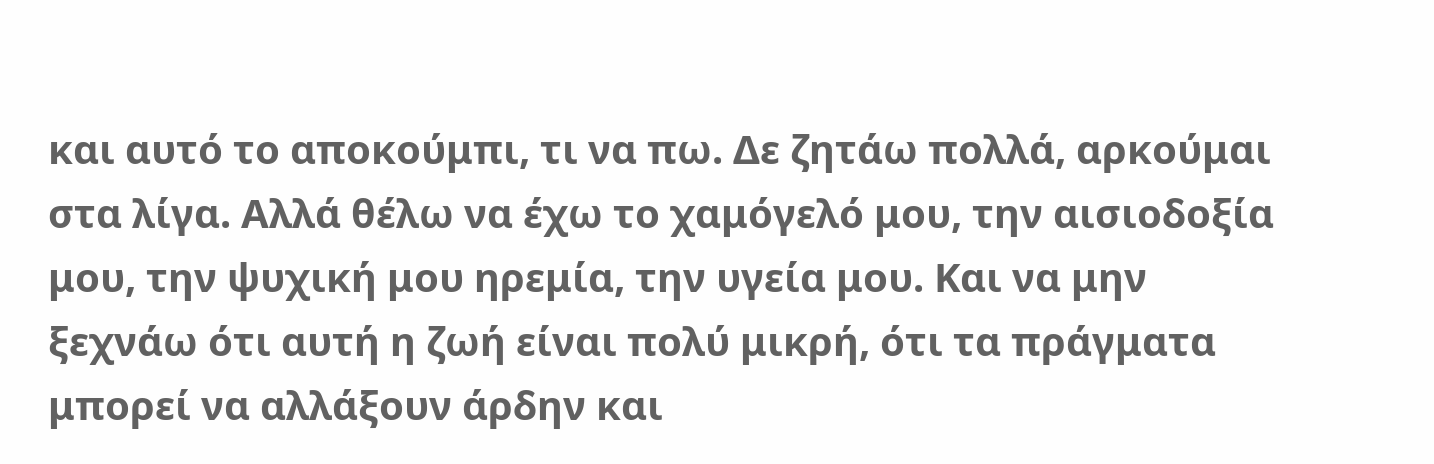και αυτό το αποκούμπι, τι να πω. Δε ζητάω πολλά, αρκούμαι στα λίγα. Αλλά θέλω να έχω το χαμόγελό μου, την αισιοδοξία μου, την ψυχική μου ηρεμία, την υγεία μου. Και να μην ξεχνάω ότι αυτή η ζωή είναι πολύ μικρή, ότι τα πράγματα μπορεί να αλλάξουν άρδην και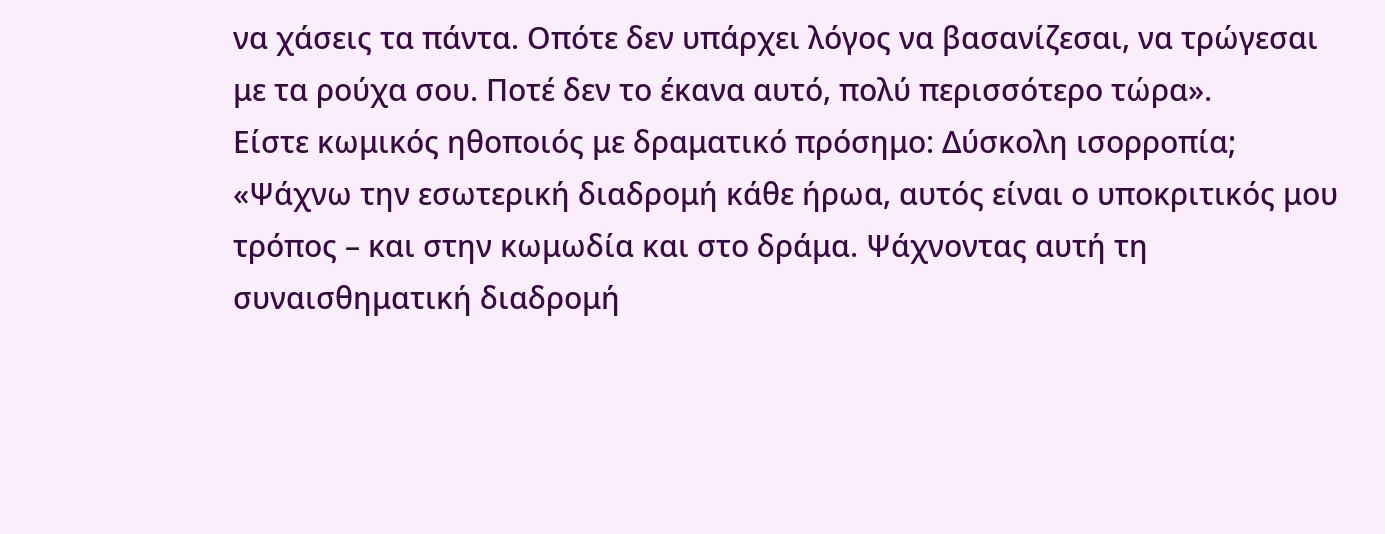να χάσεις τα πάντα. Οπότε δεν υπάρχει λόγος να βασανίζεσαι, να τρώγεσαι με τα ρούχα σου. Ποτέ δεν το έκανα αυτό, πολύ περισσότερο τώρα».
Είστε κωμικός ηθοποιός με δραματικό πρόσημο: Δύσκολη ισορροπία;
«Ψάχνω την εσωτερική διαδρομή κάθε ήρωα, αυτός είναι ο υποκριτικός μου τρόπος – και στην κωμωδία και στο δράμα. Ψάχνοντας αυτή τη συναισθηματική διαδρομή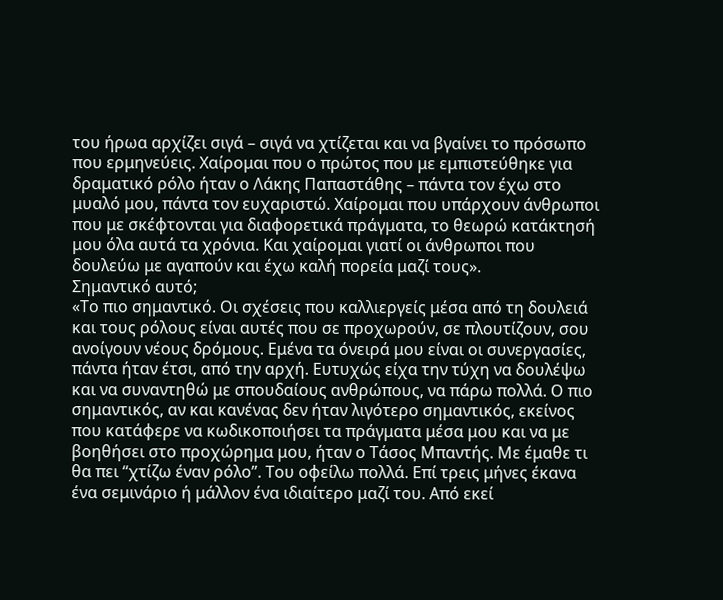του ήρωα αρχίζει σιγά – σιγά να χτίζεται και να βγαίνει το πρόσωπο που ερμηνεύεις. Χαίρομαι που ο πρώτος που με εμπιστεύθηκε για δραματικό ρόλο ήταν ο Λάκης Παπαστάθης – πάντα τον έχω στο μυαλό μου, πάντα τον ευχαριστώ. Χαίρομαι που υπάρχουν άνθρωποι που με σκέφτονται για διαφορετικά πράγματα, το θεωρώ κατάκτησή μου όλα αυτά τα χρόνια. Και χαίρομαι γιατί οι άνθρωποι που δουλεύω με αγαπούν και έχω καλή πορεία μαζί τους».
Σημαντικό αυτό;
«Το πιο σημαντικό. Οι σχέσεις που καλλιεργείς μέσα από τη δουλειά και τους ρόλους είναι αυτές που σε προχωρούν, σε πλουτίζουν, σου ανοίγουν νέους δρόμους. Εμένα τα όνειρά μου είναι οι συνεργασίες, πάντα ήταν έτσι, από την αρχή. Ευτυχώς είχα την τύχη να δουλέψω και να συναντηθώ με σπουδαίους ανθρώπους, να πάρω πολλά. Ο πιο σημαντικός, αν και κανένας δεν ήταν λιγότερο σημαντικός, εκείνος που κατάφερε να κωδικοποιήσει τα πράγματα μέσα μου και να με βοηθήσει στο προχώρημα μου, ήταν ο Τάσος Μπαντής. Με έμαθε τι θα πει “χτίζω έναν ρόλο”. Του οφείλω πολλά. Επί τρεις μήνες έκανα ένα σεμινάριο ή μάλλον ένα ιδιαίτερο μαζί του. Από εκεί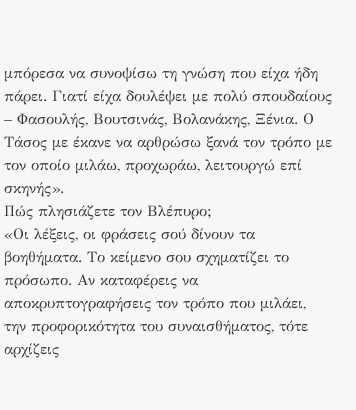μπόρεσα να συνοψίσω τη γνώση που είχα ήδη πάρει. Γιατί είχα δουλέψει με πολύ σπουδαίους – Φασουλής, Βουτσινάς, Βολανάκης, Ξένια. Ο Τάσος με έκανε να αρθρώσω ξανά τον τρόπο με τον οποίο μιλάω, προχωράω, λειτουργώ επί σκηνής».
Πώς πλησιάζετε τον Βλέπυρο;
«Οι λέξεις, οι φράσεις σού δίνουν τα βοηθήματα. Το κείμενο σου σχηματίζει το πρόσωπο. Αν καταφέρεις να αποκρυπτογραφήσεις τον τρόπο που μιλάει, την προφορικότητα του συναισθήματος, τότε αρχίζεις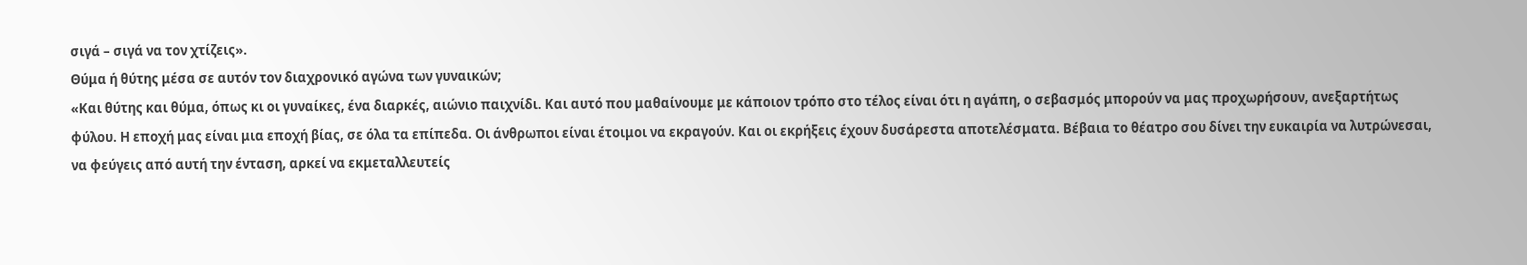σιγά – σιγά να τον χτίζεις».
Θύμα ή θύτης μέσα σε αυτόν τον διαχρονικό αγώνα των γυναικών;
«Και θύτης και θύμα, όπως κι οι γυναίκες, ένα διαρκές, αιώνιο παιχνίδι. Και αυτό που μαθαίνουμε με κάποιον τρόπο στο τέλος είναι ότι η αγάπη, ο σεβασμός μπορούν να μας προχωρήσουν, ανεξαρτήτως φύλου. Η εποχή μας είναι μια εποχή βίας, σε όλα τα επίπεδα. Οι άνθρωποι είναι έτοιμοι να εκραγούν. Και οι εκρήξεις έχουν δυσάρεστα αποτελέσματα. Βέβαια το θέατρο σου δίνει την ευκαιρία να λυτρώνεσαι, να φεύγεις από αυτή την ένταση, αρκεί να εκμεταλλευτείς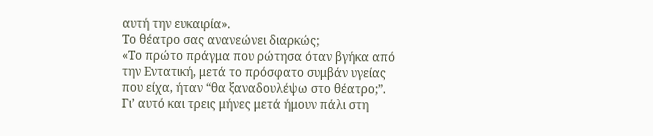αυτή την ευκαιρία».
Το θέατρο σας ανανεώνει διαρκώς;
«Το πρώτο πράγμα που ρώτησα όταν βγήκα από την Εντατική, μετά το πρόσφατο συμβάν υγείας που είχα, ήταν “θα ξαναδουλέψω στο θέατρο;”. Γι’ αυτό και τρεις μήνες μετά ήμουν πάλι στη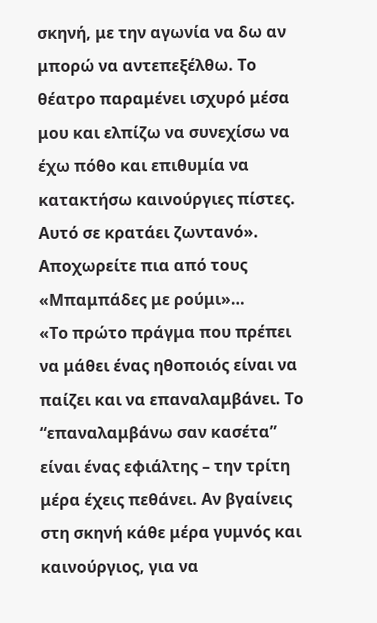σκηνή, με την αγωνία να δω αν μπορώ να αντεπεξέλθω. Το θέατρο παραμένει ισχυρό μέσα μου και ελπίζω να συνεχίσω να έχω πόθο και επιθυμία να κατακτήσω καινούργιες πίστες. Αυτό σε κρατάει ζωντανό».
Αποχωρείτε πια από τους «Μπαμπάδες με ρούμι»…
«Το πρώτο πράγμα που πρέπει να μάθει ένας ηθοποιός είναι να παίζει και να επαναλαμβάνει. Το “επαναλαμβάνω σαν κασέτα” είναι ένας εφιάλτης – την τρίτη μέρα έχεις πεθάνει. Αν βγαίνεις στη σκηνή κάθε μέρα γυμνός και καινούργιος, για να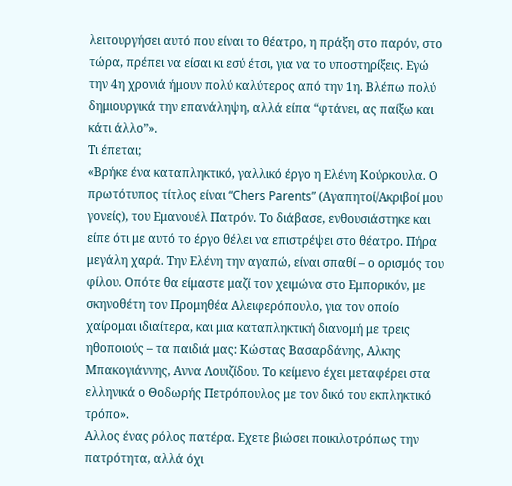λειτουργήσει αυτό που είναι το θέατρο, η πράξη στο παρόν, στο τώρα, πρέπει να είσαι κι εσύ έτσι, για να το υποστηρίξεις. Εγώ την 4η χρονιά ήμουν πολύ καλύτερος από την 1η. Βλέπω πολύ δημιουργικά την επανάληψη, αλλά είπα “φτάνει, ας παίξω και κάτι άλλο”».
Τι έπεται;
«Βρήκε ένα καταπληκτικό, γαλλικό έργο η Ελένη Κούρκουλα. Ο πρωτότυπος τίτλος είναι “Chers Parents” (Αγαπητοί/Ακριβοί μου γονείς), του Εμανουέλ Πατρόν. Το διάβασε, ενθουσιάστηκε και είπε ότι με αυτό το έργο θέλει να επιστρέψει στο θέατρο. Πήρα μεγάλη χαρά. Την Ελένη την αγαπώ, είναι σπαθί – ο ορισμός του φίλου. Οπότε θα είμαστε μαζί τον χειμώνα στο Εμπορικόν, με σκηνοθέτη τον Προμηθέα Αλειφερόπουλο, για τον οποίο χαίρομαι ιδιαίτερα, και μια καταπληκτική διανομή με τρεις ηθοποιούς – τα παιδιά μας: Κώστας Βασαρδάνης, Αλκης Μπακογιάννης, Αννα Λουιζίδου. Το κείμενο έχει μεταφέρει στα ελληνικά ο Θοδωρής Πετρόπουλος με τον δικό του εκπληκτικό τρόπο».
Αλλος ένας ρόλος πατέρα. Εχετε βιώσει ποικιλοτρόπως την πατρότητα, αλλά όχι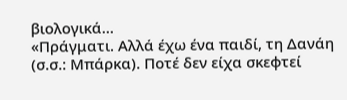βιολογικά…
«Πράγματι. Αλλά έχω ένα παιδί, τη Δανάη (σ.σ.: Μπάρκα). Ποτέ δεν είχα σκεφτεί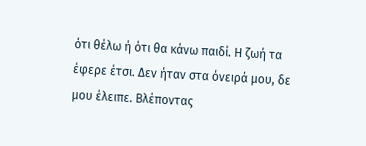ότι θέλω ή ότι θα κάνω παιδί. Η ζωή τα έφερε έτσι. Δεν ήταν στα όνειρά μου, δε μου έλειπε. Βλέποντας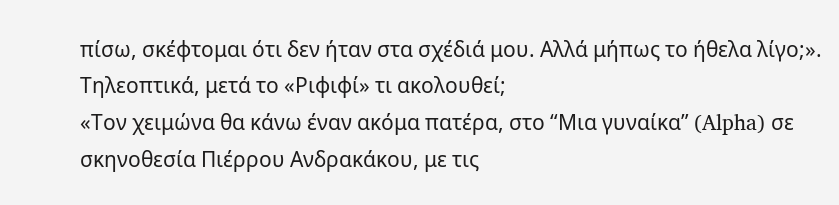πίσω, σκέφτομαι ότι δεν ήταν στα σχέδιά μου. Αλλά μήπως το ήθελα λίγο;».
Τηλεοπτικά, μετά το «Ριφιφί» τι ακολουθεί;
«Τον χειμώνα θα κάνω έναν ακόμα πατέρα, στο “Μια γυναίκα” (Alpha) σε σκηνοθεσία Πιέρρου Ανδρακάκου, με τις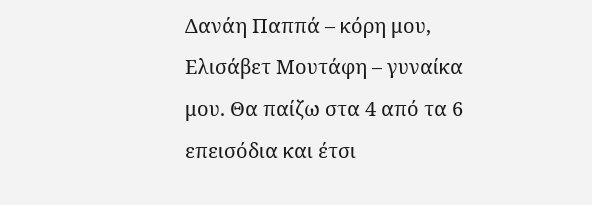Δανάη Παππά – κόρη μου, Ελισάβετ Μουτάφη – γυναίκα μου. Θα παίζω στα 4 από τα 6 επεισόδια και έτσι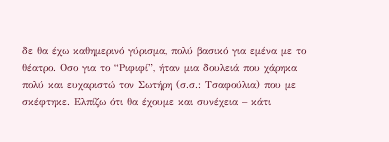δε θα έχω καθημερινό γύρισμα, πολύ βασικό για εμένα με το θέατρο. Οσο για το “Ριφιφί”, ήταν μια δουλειά που χάρηκα πολύ και ευχαριστώ τον Σωτήρη (σ.σ.: Τσαφούλια) που με σκέφτηκε. Ελπίζω ότι θα έχουμε και συνέχεια – κάτι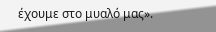έχουμε στο μυαλό μας».